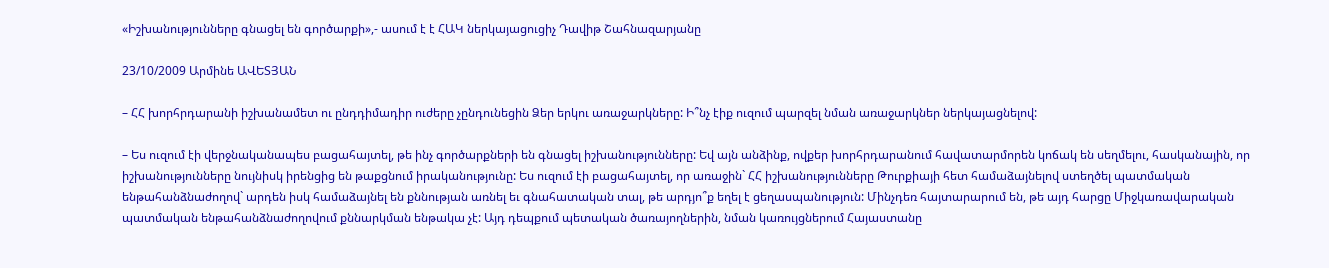«Իշխանությունները գնացել են գործարքի»,- ասում է է ՀԱԿ ներկայացուցիչ Դավիթ Շահնազարյանը

23/10/2009 Արմինե ԱՎԵՏՅԱՆ

– ՀՀ խորհրդարանի իշխանամետ ու ընդդիմադիր ուժերը չընդունեցին Ձեր երկու առաջարկները: Ի՞նչ էիք ուզում պարզել նման առաջարկներ ներկայացնելով:

– Ես ուզում էի վերջնականապես բացահայտել, թե ինչ գործարքների են գնացել իշխանությունները: Եվ այն անձինք, ովքեր խորհրդարանում հավատարմորեն կոճակ են սեղմելու, հասկանային, որ իշխանությունները նույնիսկ իրենցից են թաքցնում իրականությունը: Ես ուզում էի բացահայտել, որ առաջին` ՀՀ իշխանությունները Թուրքիայի հետ համաձայնելով ստեղծել պատմական ենթահանձնաժողով` արդեն իսկ համաձայնել են քննության առնել եւ գնահատական տալ, թե արդյո՞ք եղել է ցեղասպանություն: Մինչդեռ հայտարարում են, թե այդ հարցը Միջկառավարական պատմական ենթահանձնաժողովում քննարկման ենթակա չէ: Այդ դեպքում պետական ծառայողներին, նման կառույցներում Հայաստանը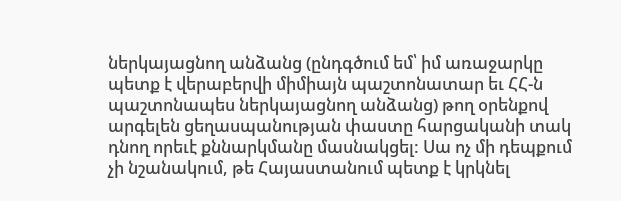ներկայացնող անձանց (ընդգծում եմ՝ իմ առաջարկը պետք է վերաբերվի միմիայն պաշտոնատար եւ ՀՀ-ն պաշտոնապես ներկայացնող անձանց) թող օրենքով արգելեն ցեղասպանության փաստը հարցականի տակ դնող որեւէ քննարկմանը մասնակցել: Սա ոչ մի դեպքում չի նշանակում, թե Հայաստանում պետք է կրկնել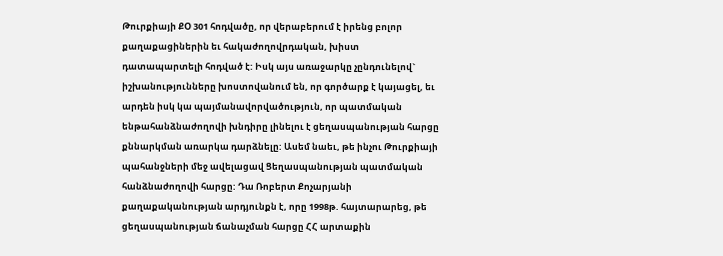Թուրքիայի ՔՕ 301 հոդվածը, որ վերաբերում է իրենց բոլոր քաղաքացիներին եւ հակաժողովրդական, խիստ դատապարտելի հոդված է: Իսկ այս առաջարկը չընդունելով` իշխանությունները խոստովանում են, որ գործարք է կայացել, եւ արդեն իսկ կա պայմանավորվածություն, որ պատմական ենթահանձնաժողովի խնդիրը լինելու է ցեղասպանության հարցը քննարկման առարկա դարձնելը: Ասեմ նաեւ, թե ինչու Թուրքիայի պահանջների մեջ ավելացավ Ցեղասպանության պատմական հանձնաժողովի հարցը: Դա Ռոբերտ Քոչարյանի քաղաքականության արդյունքն է, որը 1998թ. հայտարարեց, թե ցեղասպանության ճանաչման հարցը ՀՀ արտաքին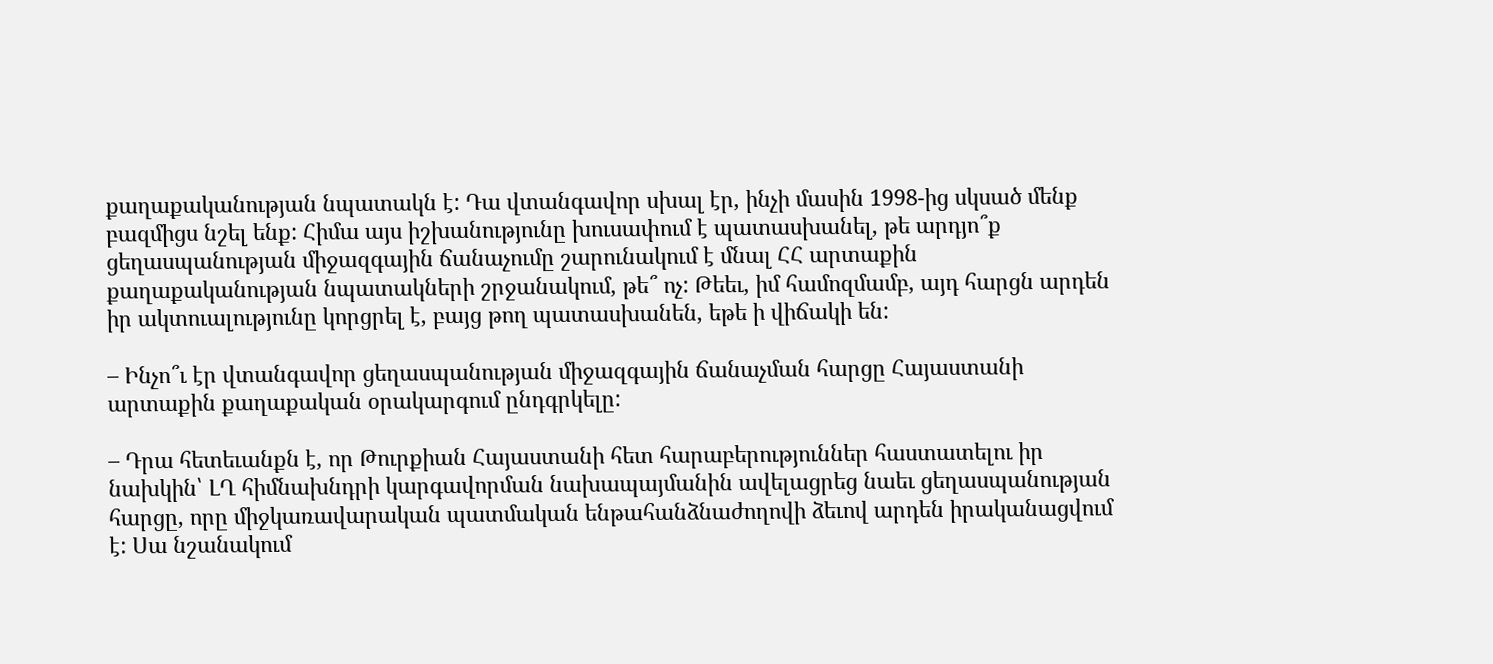քաղաքականության նպատակն է: Դա վտանգավոր սխալ էր, ինչի մասին 1998-ից սկսած մենք բազմիցս նշել ենք: Հիմա այս իշխանությունը խուսափում է պատասխանել, թե արդյո՞ք ցեղասպանության միջազգային ճանաչումը շարունակում է մնալ ՀՀ արտաքին քաղաքականության նպատակների շրջանակում, թե՞ ոչ: Թեեւ, իմ համոզմամբ, այդ հարցն արդեն իր ակտուալությունը կորցրել է, բայց թող պատասխանեն, եթե ի վիճակի են:

– Ինչո՞ւ էր վտանգավոր ցեղասպանության միջազգային ճանաչման հարցը Հայաստանի արտաքին քաղաքական օրակարգում ընդգրկելը:

– Դրա հետեւանքն է, որ Թուրքիան Հայաստանի հետ հարաբերություններ հաստատելու իր նախկին՝ ԼՂ հիմնախնդրի կարգավորման նախապայմանին ավելացրեց նաեւ ցեղասպանության հարցը, որը միջկառավարական պատմական ենթահանձնաժողովի ձեւով արդեն իրականացվում է: Սա նշանակում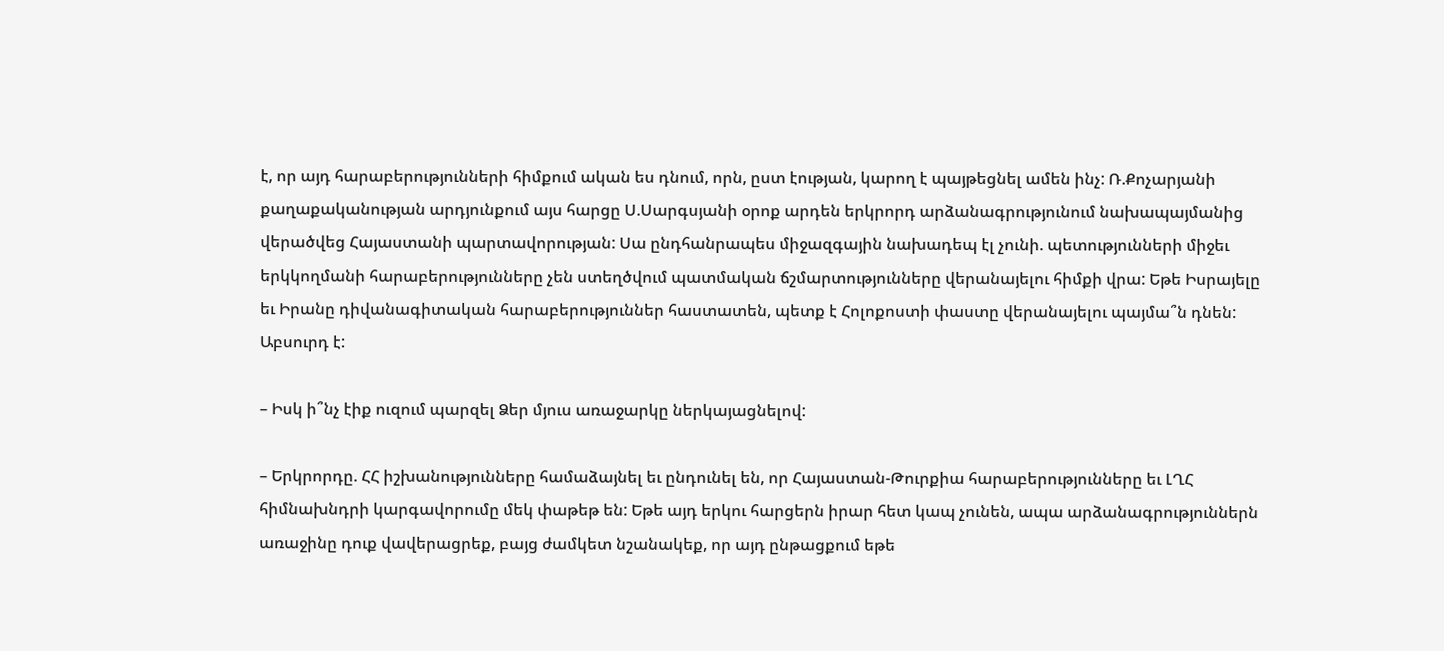է, որ այդ հարաբերությունների հիմքում ական ես դնում, որն, ըստ էության, կարող է պայթեցնել ամեն ինչ: Ռ.Քոչարյանի քաղաքականության արդյունքում այս հարցը Ս.Սարգսյանի օրոք արդեն երկրորդ արձանագրությունում նախապայմանից վերածվեց Հայաստանի պարտավորության: Սա ընդհանրապես միջազգային նախադեպ էլ չունի. պետությունների միջեւ երկկողմանի հարաբերությունները չեն ստեղծվում պատմական ճշմարտությունները վերանայելու հիմքի վրա: Եթե Իսրայելը եւ Իրանը դիվանագիտական հարաբերություններ հաստատեն, պետք է Հոլոքոստի փաստը վերանայելու պայմա՞ն դնեն: Աբսուրդ է:

– Իսկ ի՞նչ էիք ուզում պարզել Ձեր մյուս առաջարկը ներկայացնելով:

– Երկրորդը. ՀՀ իշխանությունները համաձայնել եւ ընդունել են, որ Հայաստան-Թուրքիա հարաբերությունները եւ ԼՂՀ հիմնախնդրի կարգավորումը մեկ փաթեթ են: Եթե այդ երկու հարցերն իրար հետ կապ չունեն, ապա արձանագրություններն առաջինը դուք վավերացրեք, բայց ժամկետ նշանակեք, որ այդ ընթացքում եթե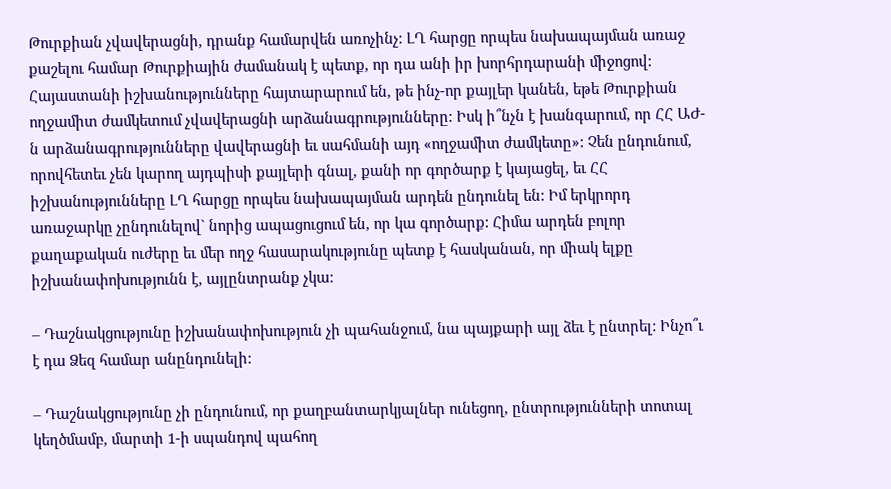Թուրքիան չվավերացնի, դրանք համարվեն առոչինչ: ԼՂ հարցը որպես նախապայման առաջ քաշելու համար Թուրքիային ժամանակ է պետք, որ դա անի իր խորհրդարանի միջոցով: Հայաստանի իշխանությունները հայտարարում են, թե ինչ-որ քայլեր կանեն, եթե Թուրքիան ողջամիտ ժամկետում չվավերացնի արձանագրությունները: Իսկ ի՞նչն է խանգարում, որ ՀՀ ԱԺ-ն արձանագրությունները վավերացնի եւ սահմանի այդ «ողջամիտ ժամկետը»: Չեն ընդունում, որովհետեւ չեն կարող այդպիսի քայլերի գնալ, քանի որ գործարք է կայացել, եւ ՀՀ իշխանությունները ԼՂ հարցը որպես նախապայման արդեն ընդունել են: Իմ երկրորդ առաջարկը չընդունելով` նորից ապացուցում են, որ կա գործարք: Հիմա արդեն բոլոր քաղաքական ուժերը եւ մեր ողջ հասարակությունը պետք է հասկանան, որ միակ ելքը իշխանափոխությունն է, այլընտրանք չկա:

– Դաշնակցությունը իշխանափոխություն չի պահանջում, նա պայքարի այլ ձեւ է ընտրել: Ինչո՞ւ է դա Ձեզ համար անընդունելի:

– Դաշնակցությունը չի ընդունում, որ քաղբանտարկյալներ ունեցող, ընտրությունների տոտալ կեղծմամբ, մարտի 1-ի սպանդով պահող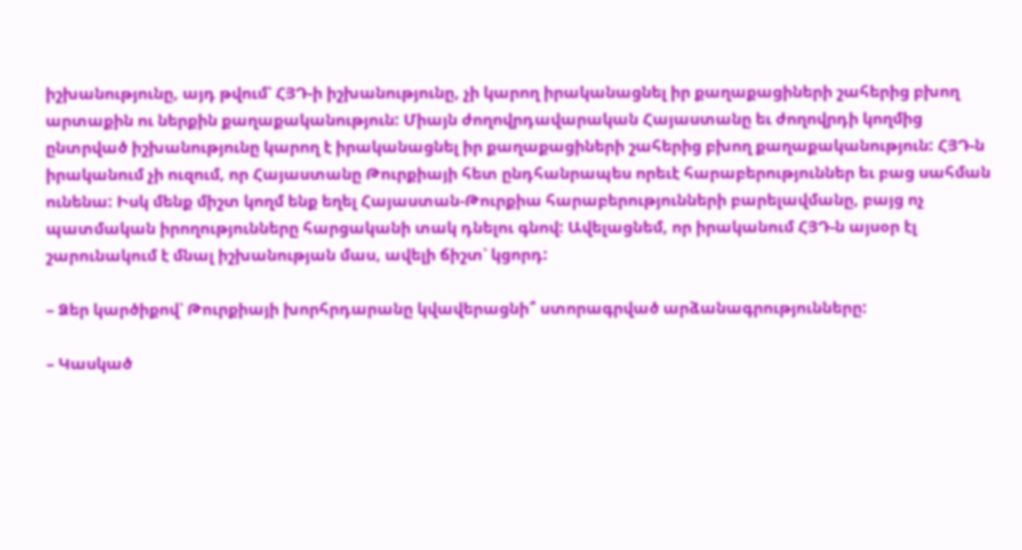իշխանությունը, այդ թվում՝ ՀՅԴ-ի իշխանությունը, չի կարող իրականացնել իր քաղաքացիների շահերից բխող արտաքին ու ներքին քաղաքականություն: Միայն ժողովրդավարական Հայաստանը եւ ժողովրդի կողմից ընտրված իշխանությունը կարող է իրականացնել իր քաղաքացիների շահերից բխող քաղաքականություն: ՀՅԴ-ն իրականում չի ուզում, որ Հայաստանը Թուրքիայի հետ ընդհանրապես որեւէ հարաբերություններ եւ բաց սահման ունենա: Իսկ մենք միշտ կողմ ենք եղել Հայաստան-Թուրքիա հարաբերությունների բարելավմանը, բայց ոչ պատմական իրողությունները հարցականի տակ դնելու գնով: Ավելացնեմ, որ իրականում ՀՅԴ-ն այսօր էլ շարունակում է մնալ իշխանության մաս, ավելի ճիշտ՝ կցորդ:

– Ձեր կարծիքով՝ Թուրքիայի խորհրդարանը կվավերացնի՞ ստորագրված արձանագրությունները:

– Կասկած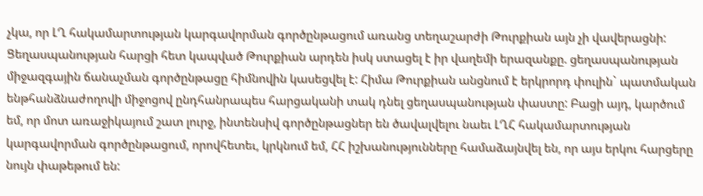չկա, որ ԼՂ հակամարտության կարգավորման գործընթացում առանց տեղաշարժի Թուրքիան այն չի վավերացնի: Ցեղասպանության հարցի հետ կապված Թուրքիան արդեն իսկ ստացել է իր վաղեմի երազանքը. ցեղասպանության միջազգային ճանաչման գործընթացը հիմնովին կասեցվել է: Հիմա Թուրքիան անցնում է երկրորդ փուլին` պատմական ենթհանձնաժողովի միջոցով ընդհանրապես հարցականի տակ դնել ցեղասպանության փաստը: Բացի այդ, կարծում եմ, որ մոտ առաջիկայում շատ լուրջ, ինտենսիվ գործընթացներ են ծավալվելու նաեւ ԼՂՀ հակամարտության կարգավորման գործընթացում, որովհետեւ, կրկնում եմ, ՀՀ իշխանությունները համաձայնվել են, որ այս երկու հարցերը նույն փաթեթում են: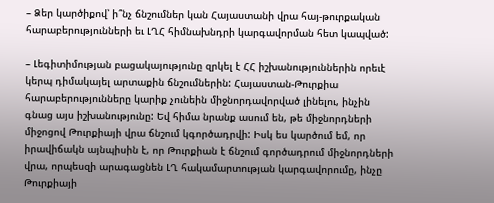– Ձեր կարծիքով՝ ի՞նչ ճնշումներ կան Հայաստանի վրա հայ-թուրքական հարաբերությունների եւ ԼՂՀ հիմնախնդրի կարգավորման հետ կապված:

– Լեգիտիմության բացակայությունը զրկել է ՀՀ իշխանություններին որեւէ կերպ դիմակայել արտաքին ճնշումներին: Հայաստան-Թուրքիա հարաբերությունները կարիք չունեին միջնորդավորված լինելու, ինչին գնաց այս իշխանությունը: Եվ հիմա նրանք ասում են, թե միջնորդների միջոցով Թուրքիայի վրա ճնշում կգործադրվի: Իսկ ես կարծում եմ, որ իրավիճակն այնպիսին է, որ Թուրքիան է ճնշում գործադրում միջնորդների վրա, որպեսզի արագացնեն ԼՂ հակամարտության կարգավորումը, ինչը Թուրքիայի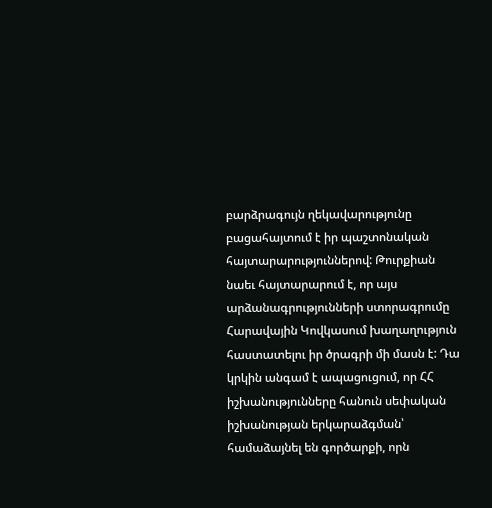բարձրագույն ղեկավարությունը բացահայտում է իր պաշտոնական հայտարարություններով: Թուրքիան նաեւ հայտարարում է, որ այս արձանագրությունների ստորագրումը Հարավային Կովկասում խաղաղություն հաստատելու իր ծրագրի մի մասն է: Դա կրկին անգամ է ապացուցում, որ ՀՀ իշխանությունները հանուն սեփական իշխանության երկարաձգման՝ համաձայնել են գործարքի, որն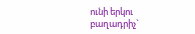ունի երկու բաղադրիչ`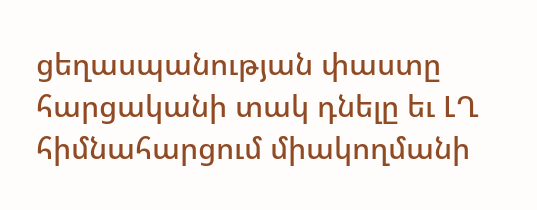ցեղասպանության փաստը հարցականի տակ դնելը եւ ԼՂ հիմնահարցում միակողմանի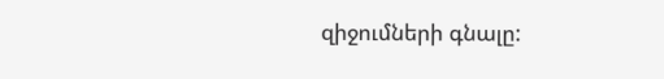զիջումների գնալը: